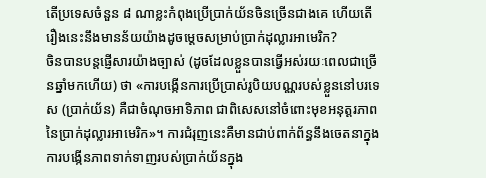តើប្រទេសចំនួន ៨ ណាខ្លះកំពុងប្រើប្រាក់យ័នចិនច្រើនជាងគេ ហើយតើរឿងនេះនឹងមានន័យយ៉ាងដូចម្តេចសម្រាប់ប្រាក់ដុល្លារអាមេរិក?
ចិនបានបន្តផ្ញើសារយ៉ាងច្បាស់ (ដូចដែលខ្លួនបានធ្វើអស់រយៈពេលជាច្រើនឆ្នាំមកហើយ) ថា «ការបង្កើនការប្រើប្រាស់រូបិយបណ្ណរបស់ខ្លួននៅបរទេស (ប្រាក់យ័ន) គឺជាចំណុចអាទិភាព ជាពិសេសនៅចំពោះមុខអនុត្តរភាពនៃប្រាក់ដុល្លារអាមេរិក»។ ការជំរុញនេះគឺមានជាប់ពាក់ព័ន្ធនឹងចេតនាក្នុងការបង្កើនភាពទាក់ទាញរបស់ប្រាក់យ័នក្នុង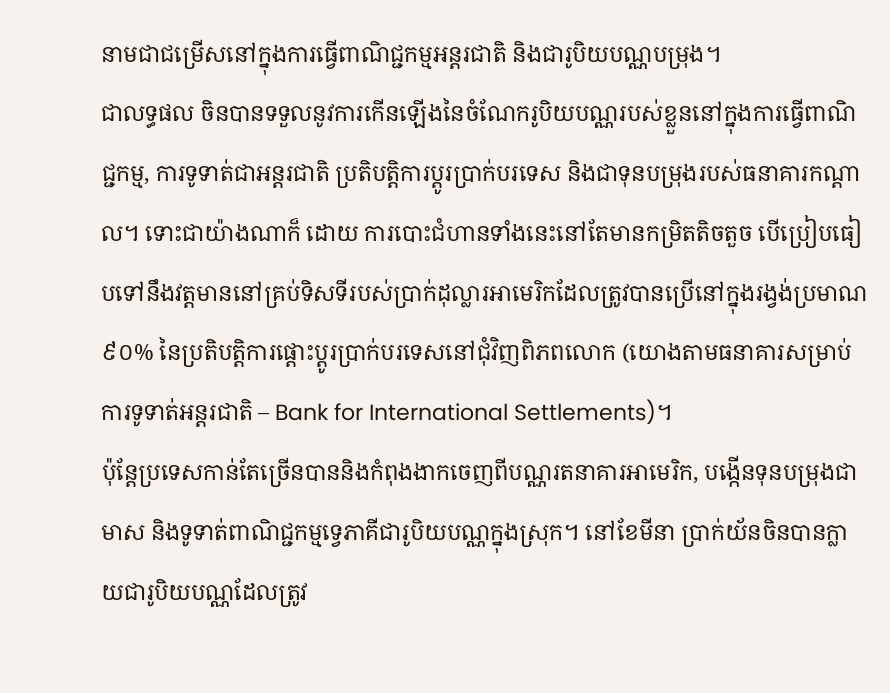នាមជាជម្រើសនៅក្នុងការធ្វើពាណិជ្ជកម្មអន្តរជាតិ និងជារូបិយបណ្ណបម្រុង។
ជាលទ្ធផល ចិនបានទទួលនូវការកើនឡើងនៃចំណែករូបិយបណ្ណរបស់ខ្លួននៅក្នុងការធ្វើពាណិជ្ជកម្ម, ការទូទាត់ជាអន្តរជាតិ ប្រតិបត្តិការប្តូរប្រាក់បរទេស និងជាទុនបម្រុងរបស់ធនាគារកណ្តាល។ ទោះជាយ៉ាងណាក៏ ដោយ ការបោះជំហានទាំងនេះនៅតែមានកម្រិតតិចតួច បើប្រៀបធៀបទៅនឹងវត្តមាននៅគ្រប់ទិសទីរបស់ប្រាក់ដុល្លារអាមេរិកដែលត្រូវបានប្រើនៅក្នុងរង្វង់ប្រមាណ ៩០% នៃប្រតិបត្តិការផ្ដោះប្តូរប្រាក់បរទេសនៅជុំវិញពិភពលោក (យោងតាមធនាគារសម្រាប់ការទូទាត់អន្តរជាតិ – Bank for International Settlements)។
ប៉ុន្តែប្រទេសកាន់តែច្រើនបាននិងកំពុងងាកចេញពីបណ្ណរតនាគារអាមេរិក, បង្កើនទុនបម្រុងជាមាស និងទូទាត់ពាណិជ្ជកម្មទ្វេភាគីជារូបិយបណ្ណក្នុងស្រុក។ នៅខែមីនា ប្រាក់យ័នចិនបានក្លាយជារូបិយបណ្ណដែលត្រូវ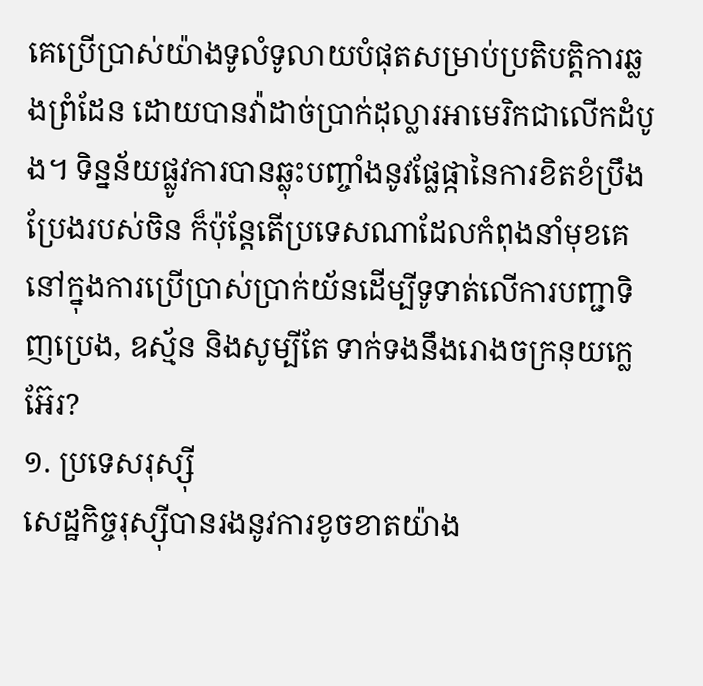គេប្រើប្រាស់យ៉ាងទូលំទូលាយបំផុតសម្រាប់ប្រតិបត្តិការឆ្លងព្រំដែន ដោយបានវ៉ាដាច់ប្រាក់ដុល្លារអាមេរិកជាលើកដំបូង។ ទិន្នន័យផ្លូវការបានឆ្លុះបញ្ចាំងនូវផ្លែផ្កានៃការខិតខំប្រឹងប្រែងរបស់ចិន ក៏ប៉ុន្តែតើប្រទេសណាដែលកំពុងនាំមុខគេនៅក្នុងការប្រើប្រាស់ប្រាក់យ័នដើម្បីទូទាត់លើការបញ្ជាទិញប្រេង, ឧស្ម័ន និងសូម្បីតែ ទាក់ទងនឹងរោងចក្រនុយក្លេអ៊ែរ?
១. ប្រទេសរុស្ស៊ី
សេដ្ឋកិច្ចរុស្ស៊ីបានរងនូវការខូចខាតយ៉ាង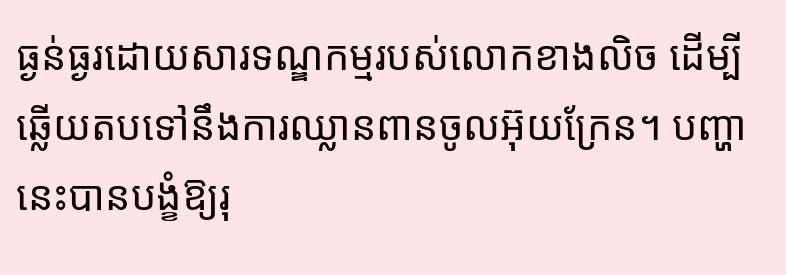ធ្ងន់ធ្ងរដោយសារទណ្ឌកម្មរបស់លោកខាងលិច ដើម្បីឆ្លើយតបទៅនឹងការឈ្លានពានចូលអ៊ុយក្រែន។ បញ្ហានេះបានបង្ខំឱ្យរុ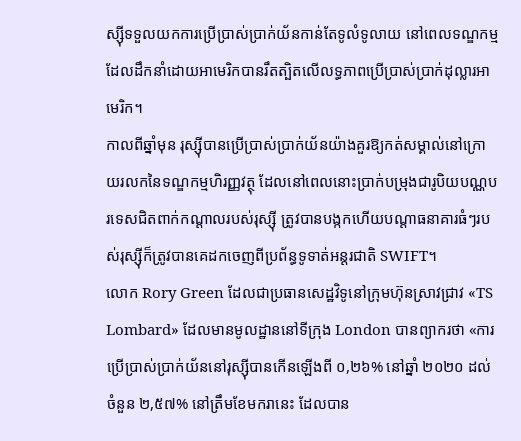ស្ស៊ីទទួលយកការប្រើប្រាស់ប្រាក់យ័នកាន់តែទូលំទូលាយ នៅពេលទណ្ឌកម្មដែលដឹកនាំដោយអាមេរិកបានរឹតត្បិតលើលទ្ធភាពប្រើប្រាស់ប្រាក់ដុល្លារអាមេរិក។
កាលពីឆ្នាំមុន រុស្ស៊ីបានប្រើប្រាស់ប្រាក់យ័នយ៉ាងគួរឱ្យកត់សម្គាល់នៅក្រោយរលកនៃទណ្ឌកម្មហិរញ្ញវត្ថុ ដែលនៅពេលនោះប្រាក់បម្រុងជារូបិយបណ្ណបរទេសជិតពាក់កណ្តាលរបស់រុស្ស៊ី ត្រូវបានបង្កកហើយបណ្តាធនាគារធំៗរបស់រុស្ស៊ីក៏ត្រូវបានគេដកចេញពីប្រព័ន្ធទូទាត់អន្តរជាតិ SWIFT។
លោក Rory Green ដែលជាប្រធានសេដ្ឋវិទូនៅក្រុមហ៊ុនស្រាវជ្រាវ «TS Lombard» ដែលមានមូលដ្ឋាននៅទីក្រុង London បានព្យាករថា «ការប្រើប្រាស់ប្រាក់យ័ននៅរុស្ស៊ីបានកើនឡើងពី ០,២៦% នៅឆ្នាំ ២០២០ ដល់ចំនួន ២,៥៧% នៅត្រឹមខែមករានេះ ដែលបាន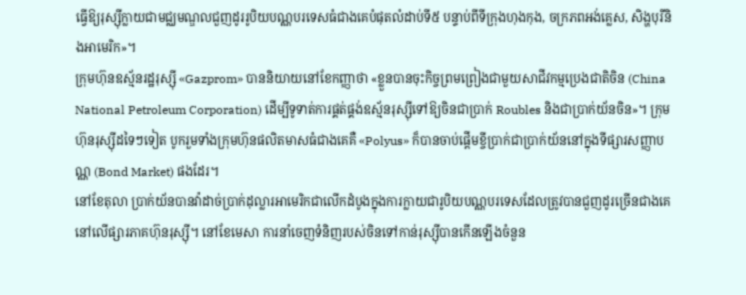ធ្វើឱ្យរុស្ស៊ីក្លាយជាមជ្ឈមណ្ឌលជួញដូររូបិយបណ្ណបរទេសធំជាងគេបំផុតលំដាប់ទី៥ បន្ទាប់ពីទីក្រុងហុងកុង, ចក្រភពអង់គ្លេស, សិង្ហបុរីនិងអាមេរិក»។
ក្រុមហ៊ុនឧស្ម័នរដ្ឋរុស្ស៊ី «Gazprom» បាននិយាយនៅខែកញ្ញាថា «ខ្លួនបានចុះកិច្ចព្រមព្រៀងជាមួយសាជីវកម្មប្រេងជាតិចិន (China National Petroleum Corporation) ដើម្បីទូទាត់ការផ្គត់ផ្គង់ឧស្ម័នរុស្ស៊ីទៅឱ្យចិនជាប្រាក់ Roubles និងជាប្រាក់យ័នចិន»។ ក្រុមហ៊ុនរុស្ស៊ីដទៃៗទៀត បូករួមទាំងក្រុមហ៊ុនផលិតមាសធំជាងគេគឺ «Polyus» ក៏បានចាប់ផ្តើមខ្ចីប្រាក់ជាប្រាក់យ័ននៅក្នុងទីផ្សារសញ្ញាបណ្ណ (Bond Market) ផងដែរ។
នៅខែតុលា ប្រាក់យ័នបានវ៉ាដាច់ប្រាក់ដុល្លារអាមេរិកជាលើកដំបូងក្នុងការក្លាយជារូបិយបណ្ណបរទេសដែលត្រូវបានជួញដូរច្រើនជាងគេនៅលើផ្សារភាគហ៊ុនរុស្ស៊ី។ នៅខែមេសា ការនាំចេញទំនិញរបស់ចិនទៅកាន់រុស្ស៊ីបានកើនឡើងចំនួន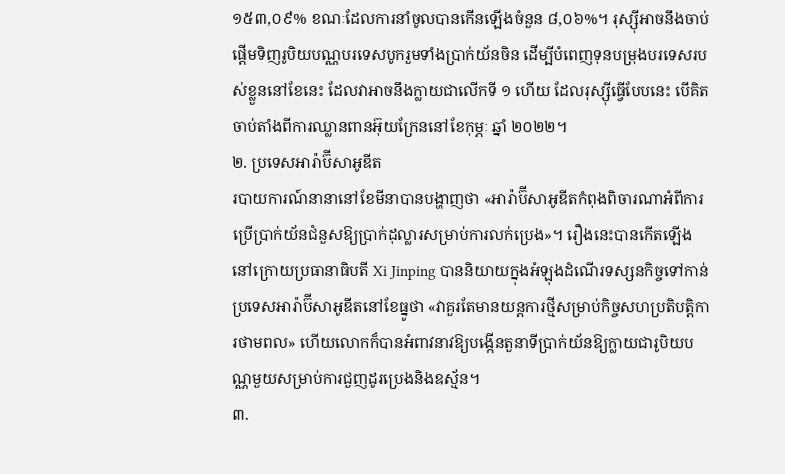១៥៣,០៩% ខណៈដែលការនាំចូលបានកើនឡើងចំនួន ៨,០៦%។ រុស្ស៊ីអាចនឹងចាប់ផ្តើមទិញរូបិយបណ្ណបរទេសបូករួមទាំងប្រាក់យ័នចិន ដើម្បីបំពេញទុនបម្រុងបរទេសរបស់ខ្លួននៅខែនេះ ដែលវាអាចនឹងក្លាយជាលើកទី ១ ហើយ ដែលរុស្ស៊ីធ្វើបែបនេះ បើគិតចាប់តាំងពីការឈ្លានពានអ៊ុយក្រែននៅខែកុម្ភៈ ឆ្នាំ ២០២២។
២. ប្រទេសអារ៉ាប៊ីសាអូឌីត
របាយការណ៍នានានៅខែមីនាបានបង្ហាញថា «អារ៉ាប៊ីសាអូឌីតកំពុងពិចារណាអំពីការប្រើប្រាក់យ័នជំនួសឱ្យប្រាក់ដុល្លារសម្រាប់ការលក់ប្រេង»។ រឿងនេះបានកើតឡើងនៅក្រោយប្រធានាធិបតី Xi Jinping បាននិយាយក្នុងអំឡុងដំណើរទស្សនកិច្ចទៅកាន់ប្រទេសអារ៉ាប៊ីសាអូឌីតនៅខែធ្នូថា «វាគួរតែមានយន្តការថ្មីសម្រាប់កិច្ចសហប្រតិបត្តិការថាមពល» ហើយលោកក៏បានអំពាវនាវឱ្យបង្កើនតួនាទីប្រាក់យ័នឱ្យក្លាយជារូបិយបណ្ណមួយសម្រាប់ការជួញដូរប្រេងនិងឧស្ម័ន។
៣.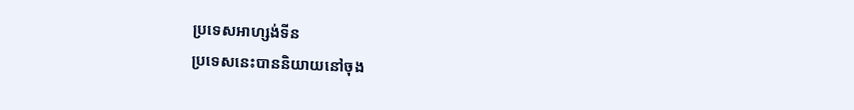ប្រទេសអាហ្សង់ទីន
ប្រទេសនេះបាននិយាយនៅចុង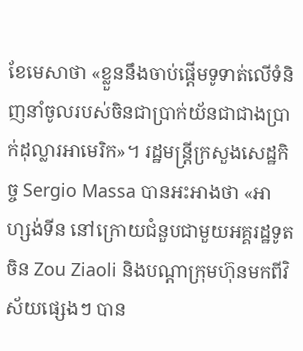ខែមេសាថា «ខ្លួននឹងចាប់ផ្តើមទូទាត់លើទំនិញនាំចូលរបស់ចិនជាប្រាក់យ័នជាជាងប្រាក់ដុល្លារអាមេរិក»។ រដ្ឋមន្ត្រីក្រសួងសេដ្ឋកិច្ច Sergio Massa បានអះអាងថា «អាហ្សង់ទីន នៅក្រោយជំនួបជាមួយអគ្គរដ្ឋទូតចិន Zou Ziaoli និងបណ្តាក្រុមហ៊ុនមកពីវិស័យផ្សេងៗ បាន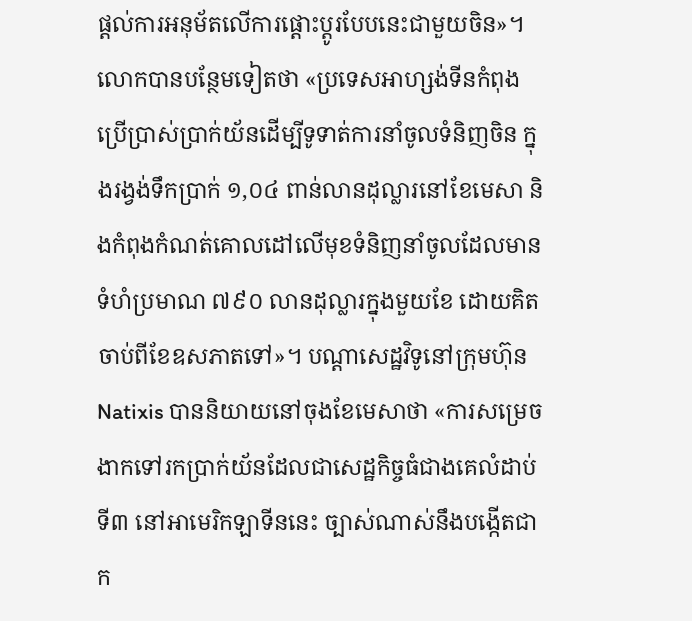ផ្តល់ការអនុម័តលើការផ្តោះប្តូរបែបនេះជាមួយចិន»។
លោកបានបន្ថែមទៀតថា «ប្រទេសអាហ្សង់ទីនកំពុងប្រើប្រាស់ប្រាក់យ័នដើម្បីទូទាត់ការនាំចូលទំនិញចិន ក្នុងរង្វង់ទឹកប្រាក់ ១,០៤ ពាន់លានដុល្លារនៅខែមេសា និងកំពុងកំណត់គោលដៅលើមុខទំនិញនាំចូលដែលមានទំហំប្រមាណ ៧៩០ លានដុល្លារក្នុងមួយខែ ដោយគិតចាប់ពីខែឧសភាតទៅ»។ បណ្តាសេដ្ឋវិទូនៅក្រុមហ៊ុន Natixis បាននិយាយនៅចុងខែមេសាថា «ការសម្រេចងាកទៅរកប្រាក់យ័នដែលជាសេដ្ឋកិច្ចធំជាងគេលំដាប់ទី៣ នៅអាមេរិកឡាទីននេះ ច្បាស់ណាស់នឹងបង្កើតជាក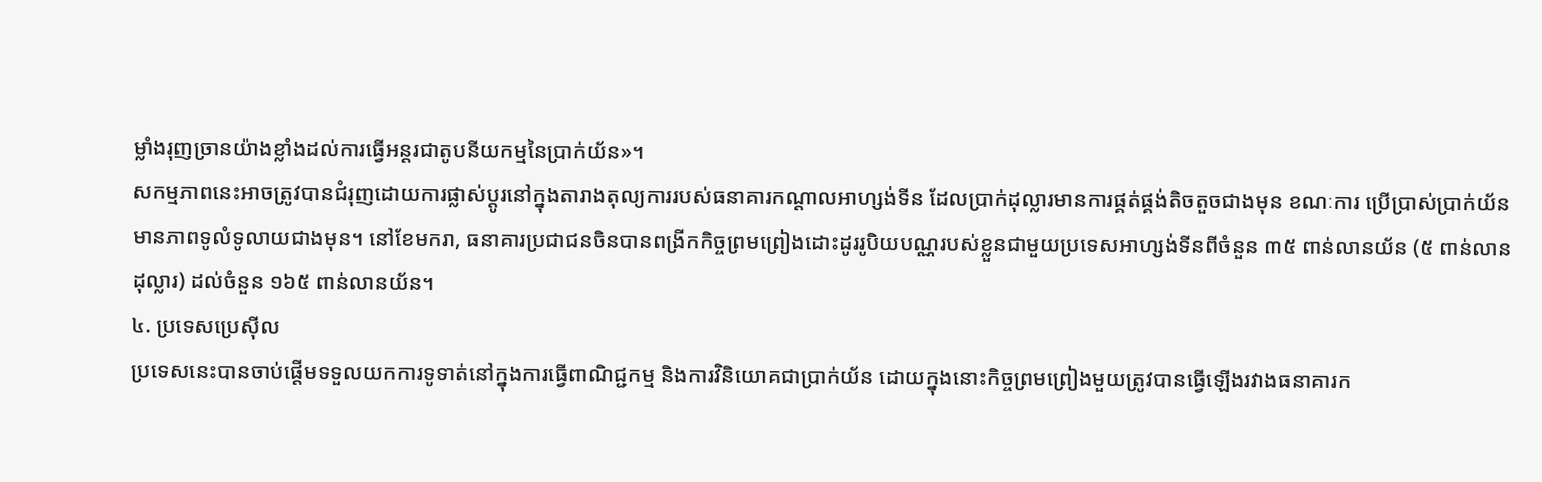ម្លាំងរុញច្រានយ៉ាងខ្លាំងដល់ការធ្វើអន្តរជាតូបនីយកម្មនៃប្រាក់យ័ន»។
សកម្មភាពនេះអាចត្រូវបានជំរុញដោយការផ្លាស់ប្តូរនៅក្នុងតារាងតុល្យការរបស់ធនាគារកណ្តាលអាហ្សង់ទីន ដែលប្រាក់ដុល្លារមានការផ្គត់ផ្គង់តិចតួចជាងមុន ខណៈការ ប្រើប្រាស់ប្រាក់យ័នមានភាពទូលំទូលាយជាងមុន។ នៅខែមករា, ធនាគារប្រជាជនចិនបានពង្រីកកិច្ចព្រមព្រៀងដោះដូររូបិយបណ្ណរបស់ខ្លួនជាមួយប្រទេសអាហ្សង់ទីនពីចំនួន ៣៥ ពាន់លានយ័ន (៥ ពាន់លានដុល្លារ) ដល់ចំនួន ១៦៥ ពាន់លានយ័ន។
៤. ប្រទេសប្រេស៊ីល
ប្រទេសនេះបានចាប់ផ្តើមទទួលយកការទូទាត់នៅក្នុងការធ្វើពាណិជ្ជកម្ម និងការវិនិយោគជាប្រាក់យ័ន ដោយក្នុងនោះកិច្ចព្រមព្រៀងមួយត្រូវបានធ្វើឡើងរវាងធនាគារក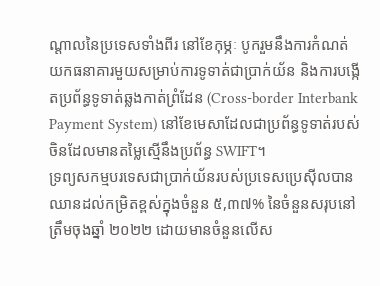ណ្តាលនៃប្រទេសទាំងពីរ នៅខែកុម្ភៈ បូករួមនឹងការកំណត់យកធនាគារមួយសម្រាប់ការទូទាត់ជាប្រាក់យ័ន និងការបង្កើតប្រព័ន្ធទូទាត់ឆ្លងកាត់ព្រំដែន (Cross-border Interbank Payment System) នៅខែមេសាដែលជាប្រព័ន្ធទូទាត់របស់ចិនដែលមានតម្លៃស្មើនឹងប្រព័ន្ធ SWIFT។
ទ្រព្យសកម្មបរទេសជាប្រាក់យ័នរបស់ប្រទេសប្រេស៊ីលបានឈានដល់កម្រិតខ្ពស់ក្នុងចំនួន ៥,៣៧% នៃចំនួនសរុបនៅត្រឹមចុងឆ្នាំ ២០២២ ដោយមានចំនួនលើស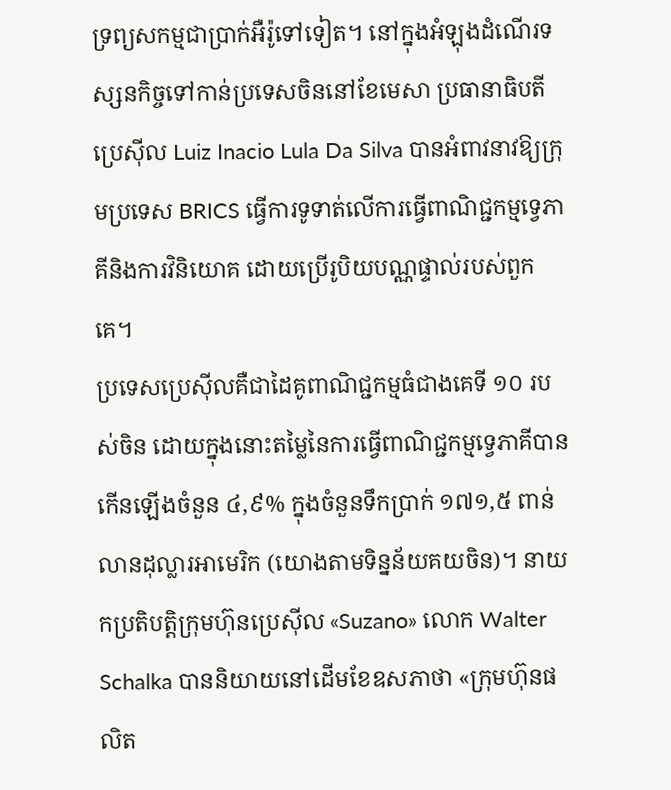ទ្រព្យសកម្មជាប្រាក់អឺរ៉ូទៅទៀត។ នៅក្នុងអំឡុងដំណើរទស្សនកិច្ចទៅកាន់ប្រទេសចិននៅខែមេសា ប្រធានាធិបតីប្រេស៊ីល Luiz Inacio Lula Da Silva បានអំពាវនាវឱ្យក្រុមប្រទេស BRICS ធ្វើការទូទាត់លើការធ្វើពាណិជ្ជកម្មទ្វេភាគីនិងការវិនិយោគ ដោយប្រើរូបិយបណ្ណផ្ទាល់របស់ពួកគេ។
ប្រទេសប្រេស៊ីលគឺជាដៃគូពាណិជ្ជកម្មធំជាងគេទី ១០ របស់ចិន ដោយក្នុងនោះតម្លៃនៃការធ្វើពាណិជ្ជកម្មទ្វេភាគីបានកើនឡើងចំនួន ៤,៩% ក្នុងចំនួនទឹកប្រាក់ ១៧១,៥ ពាន់លានដុល្លារអាមេរិក (យោងតាមទិន្នន័យគយចិន)។ នាយកប្រតិបត្តិក្រុមហ៊ុនប្រេស៊ីល «Suzano» លោក Walter Schalka បាននិយាយនៅដើមខែឧសភាថា «ក្រុមហ៊ុនផលិត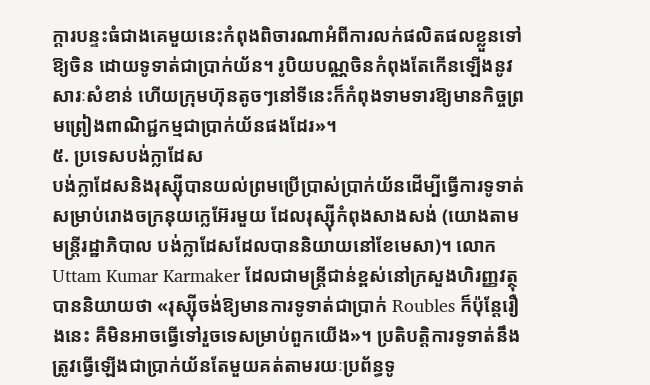ក្តារបន្ទះធំជាងគេមួយនេះកំពុងពិចារណាអំពីការលក់ផលិតផលខ្លួនទៅឱ្យចិន ដោយទូទាត់ជាប្រាក់យ័ន។ រូបិយបណ្ណចិនកំពុងតែកើនឡើងនូវសារៈសំខាន់ ហើយក្រុមហ៊ុនតូចៗនៅទីនេះក៏កំពុងទាមទារឱ្យមានកិច្ចព្រមព្រៀងពាណិជ្ជកម្មជាប្រាក់យ័នផងដែរ»។
៥. ប្រទេសបង់ក្លាដែស
បង់ក្លាដែសនិងរុស្ស៊ីបានយល់ព្រមប្រើប្រាស់ប្រាក់យ័នដើម្បីធ្វើការទូទាត់សម្រាប់រោងចក្រនុយក្លេអ៊ែរមួយ ដែលរុស្ស៊ីកំពុងសាងសង់ (យោងតាមមន្ត្រីរដ្ឋាភិបាល បង់ក្លាដែសដែលបាននិយាយនៅខែមេសា)។ លោក Uttam Kumar Karmaker ដែលជាមន្ត្រីជាន់ខ្ពស់នៅក្រសួងហិរញ្ញវត្ថុបាននិយាយថា «រុស្ស៊ីចង់ឱ្យមានការទូទាត់ជាប្រាក់ Roubles ក៏ប៉ុន្តែរឿងនេះ គឺមិនអាចធ្វើទៅរួចទេសម្រាប់ពួកយើង»។ ប្រតិបត្តិការទូទាត់នឹងត្រូវធ្វើឡើងជាប្រាក់យ័នតែមួយគត់តាមរយៈប្រព័ន្ធទូ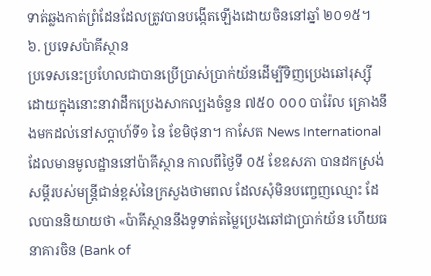ទាត់ឆ្លងកាត់ព្រំដែនដែលត្រូវបានបង្កើតឡើងដោយចិននៅឆ្នាំ ២០១៥។
៦. ប្រទេសប៉ាគីស្ថាន
ប្រទេសនេះប្រហែលជាបានប្រើប្រាស់ប្រាក់យ័នដើម្បីទិញប្រេងឆៅរុស្ស៊ី ដោយក្នុងនោះនាវាដឹកប្រេងសាកល្បងចំនួន ៧៥០ ០០០ បារ៉ែល គ្រោងនឹងមកដល់នៅសប្តាហ៍ទី១ នៃ ខែមិថុនា។ កាសែត News International ដែលមានមូលដ្ឋាននៅប៉ាគីស្ថាន កាលពីថ្ងៃទី ០៥ ខែឧសភា បានដកស្រង់សម្តីរបស់មន្ត្រីជាន់ខ្ពស់នៃក្រសួងថាមពល ដែលសុំមិនបញ្ចេញឈ្មោះ ដែលបាននិយាយថា «ប៉ាគីស្ថាននឹងទូទាត់តម្លៃប្រេងឆៅជាប្រាក់យ័ន ហើយធនាគារចិន (Bank of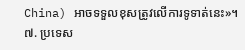China) អាចទទួលខុសត្រូវលើការទូទាត់នេះ»។
៧. ប្រទេស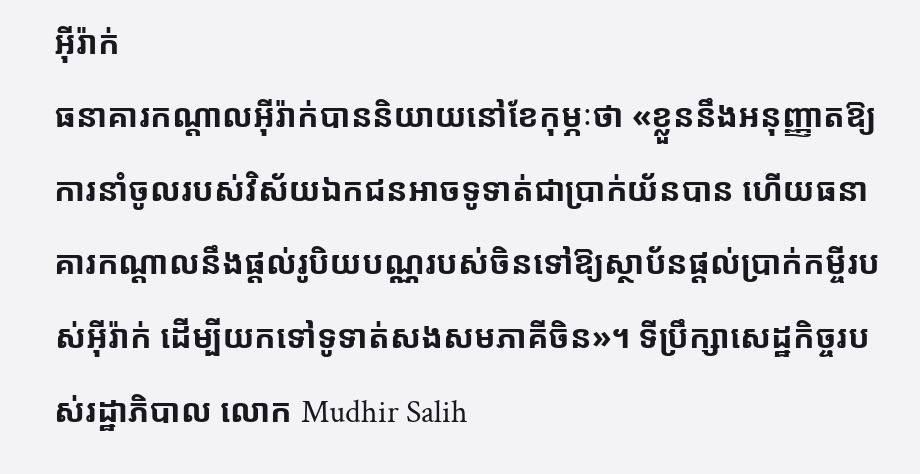អ៊ីរ៉ាក់
ធនាគារកណ្តាលអ៊ីរ៉ាក់បាននិយាយនៅខែកុម្ភៈថា «ខ្លួននឹងអនុញ្ញាតឱ្យការនាំចូលរបស់វិស័យឯកជនអាចទូទាត់ជាប្រាក់យ័នបាន ហើយធនាគារកណ្តាលនឹងផ្តល់រូបិយបណ្ណរបស់ចិនទៅឱ្យស្ថាប័នផ្តល់ប្រាក់កម្ចីរបស់អ៊ីរ៉ាក់ ដើម្បីយកទៅទូទាត់សងសមភាគីចិន»។ ទីប្រឹក្សាសេដ្ឋកិច្ចរបស់រដ្ឋាភិបាល លោក Mudhir Salih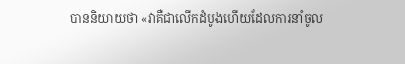បាននិយាយថា «វាគឺជាលើកដំបូងហើយដែលការនាំចូល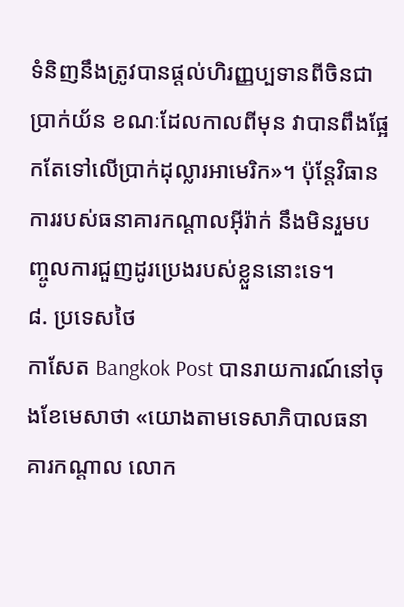ទំនិញនឹងត្រូវបានផ្តល់ហិរញ្ញប្បទានពីចិនជាប្រាក់យ័ន ខណៈដែលកាលពីមុន វាបានពឹងផ្អែកតែទៅលើប្រាក់ដុល្លារអាមេរិក»។ ប៉ុន្តែវិធានការរបស់ធនាគារកណ្តាលអ៊ីរ៉ាក់ នឹងមិនរួមបញ្ចូលការជួញដូរប្រេងរបស់ខ្លួននោះទេ។
៨. ប្រទេសថៃ
កាសែត Bangkok Post បានរាយការណ៍នៅចុងខែមេសាថា «យោងតាមទេសាភិបាលធនាគារកណ្តាល លោក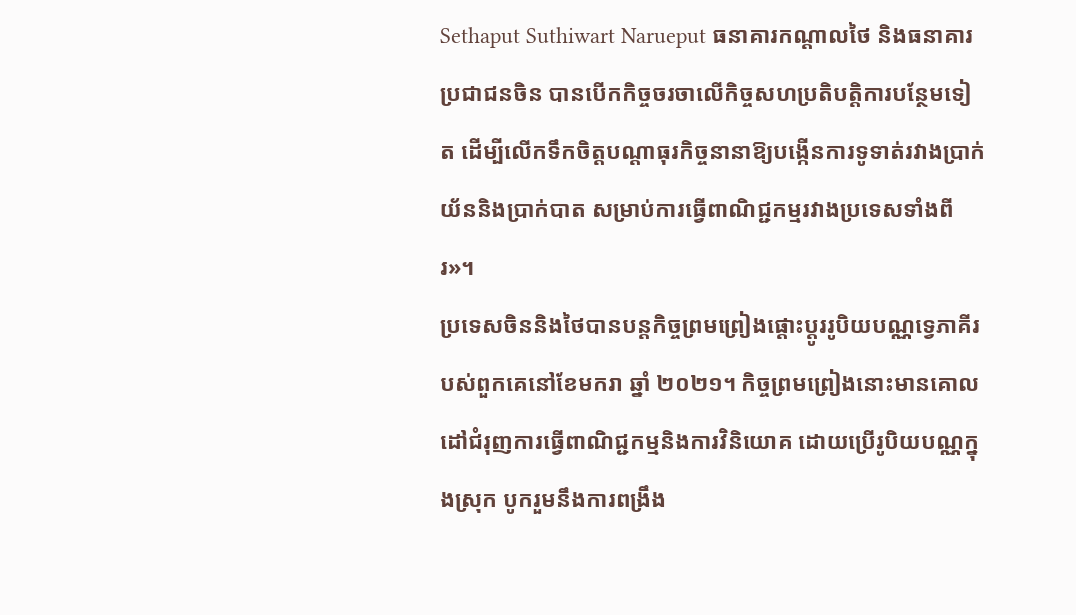Sethaput Suthiwart Narueput ធនាគារកណ្តាលថៃ និងធនាគារប្រជាជនចិន បានបើកកិច្ចចរចាលើកិច្ចសហប្រតិបត្តិការបន្ថែមទៀត ដើម្បីលើកទឹកចិត្តបណ្តាធុរកិច្ចនានាឱ្យបង្កើនការទូទាត់រវាងប្រាក់យ័ននិងប្រាក់បាត សម្រាប់ការធ្វើពាណិជ្ជកម្មរវាងប្រទេសទាំងពីរ»។
ប្រទេសចិននិងថៃបានបន្តកិច្ចព្រមព្រៀងផ្តោះប្តូររូបិយបណ្ណទ្វេភាគីរបស់ពួកគេនៅខែមករា ឆ្នាំ ២០២១។ កិច្ចព្រមព្រៀងនោះមានគោលដៅជំរុញការធ្វើពាណិជ្ជកម្មនិងការវិនិយោគ ដោយប្រើរូបិយបណ្ណក្នុងស្រុក បូករួមនឹងការពង្រឹង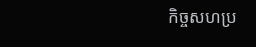កិច្ចសហប្រ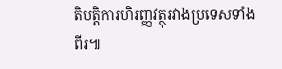តិបត្តិការហិរញ្ញវត្ថុរវាងប្រទេសទាំងពីរ៕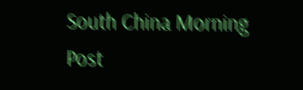South China Morning Post